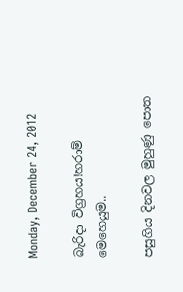Monday, December 24, 2012

බැරිදා විග්‍රහය!හරාම් මෙහෙයුම..

පසුගිය දිනවල මුහුණු පොත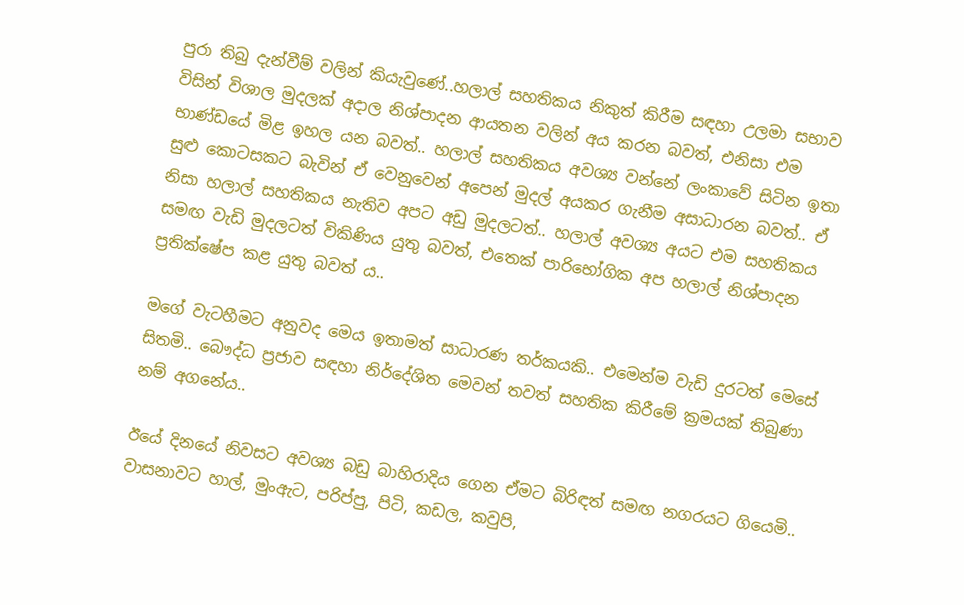පුරා තිබු දැන්වීම් වලින් කියැවුණේ..හලාල් සහතිකය නිකුත් කිරීම සඳහා උලමා සභාව විසින් විශාල මුදලක් අදාල නිශ්පාදන ආයතන වලින් අය කරන බවත්, එනිසා එම භාණ්ඩයේ මිළ ඉහල යන බවත්.. හලාල් සහතිකය අවශ්‍ය වන්නේ ලංකාවේ සිටින ඉතා සුළු කොටසකට බැවින් ඒ වෙනුවෙන් අපෙන් මුදල් අයකර ගැනීම අසාධාරන බවත්.. ඒ නිසා හලාල් සහතිකය නැතිව අපට අඩු මුදලටත්.. හලාල් අවශ්‍ය අයට එම සහතිකය සමඟ වැඩි මුදලටත් විකිණිය යුතු බවත්, එතෙක් පාරිභෝගික අප හලාල් නිශ්පාදන ප්‍රතික්ෂේප කළ යුතු බවත් ය..

මගේ වැටහීමට අනුවද මෙය ඉතාමත් සාධාරණ තර්කයකි.. එමෙන්ම වැඩි දුරටත් මෙසේ සිතමි.. බෞද්ධ ප්‍රජාව සඳහා නිර්දේශිත මෙවන් තවත් සහතික කිරීමේ ක්‍රමයක් තිබුණා නම් අගනේය..

ඊයේ දිනයේ නිවසට අවශ්‍ය බඩු බාහිරාදිය ගෙන ඒමට බිරිඳත් සමඟ නගරයට ගියෙමි.. වාසනාවට හාල්, මුංඇට, පරිප්පු, පිටි, කඩල, කවුපි,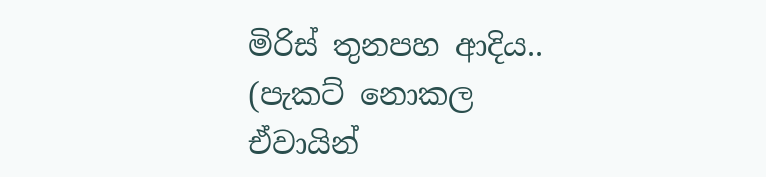මිරිස් තුනපහ ආදිය.. (පැකට් නොකල ඒවායින්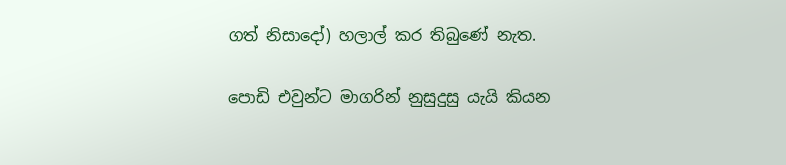ගත් නිසාදෝ) හලාල් කර තිබුණේ නැත.

පොඩි එවුන්ට මාගරින් නුසුදුසු යැයි කියන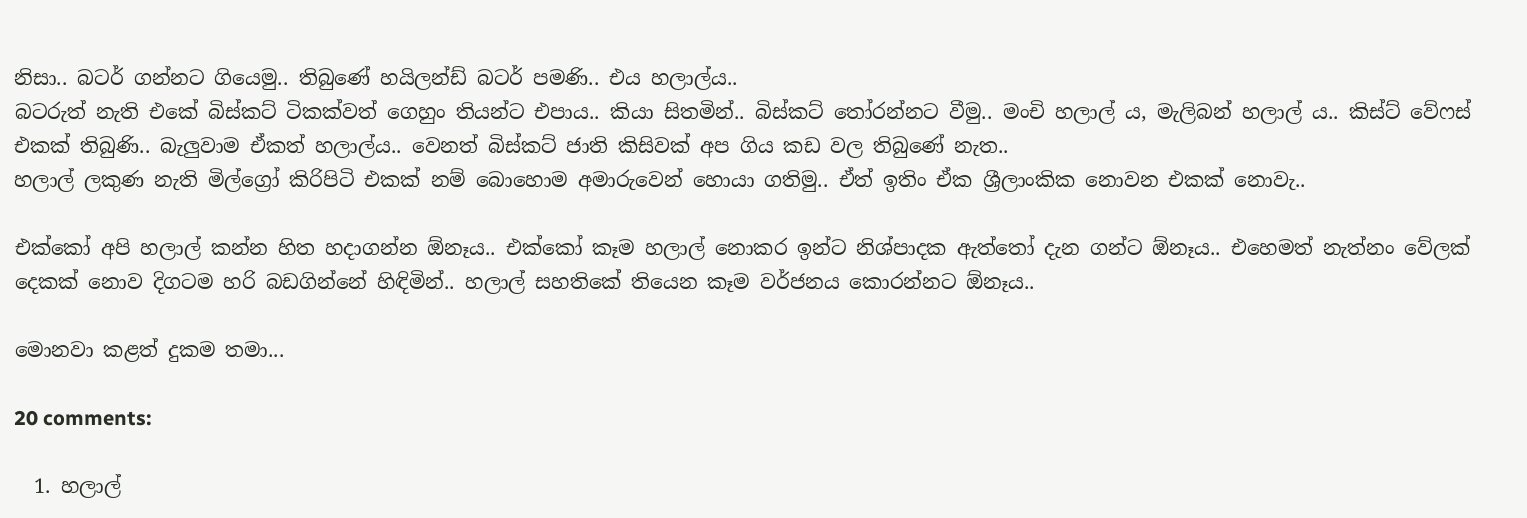නිසා.. බටර් ගන්නට ගියෙමු.. තිබුණේ හයිලන්ඩ් බටර් පමණි.. එය හලාල්ය..
බටරුත් නැති එකේ බිස්කට් ටිකක්වත් ගෙහුං තියන්ට එපාය.. කියා සිතමින්.. බිස්කට් තෝරන්නට වීමු.. මංචි හලාල් ය, මැලිබන් හලාල් ය.. කිස්ට් වේෆස් එකක් තිබුණි.. බැලුවාම ඒකත් හලාල්ය.. වෙනත් බිස්කට් ජාති කිසිවක් අප ගිය කඩ වල තිබුණේ නැත..
හලාල් ලකුණ නැති මිල්ග්‍රෝ කිරිපිටි එකක් නම් බොහොම අමාරුවෙන් හොයා ගතිමු.. ඒත් ඉතිං ඒක ශ්‍රීලාංකික නොවන එකක් නොවැ..

එක්කෝ අපි හලාල් කන්න හිත හදාගන්න ඕනෑය.. එක්කෝ කෑම හලාල් නොකර ඉන්ට නිශ්පාදක ඇත්තෝ දැන ගන්ට ඕනෑය.. එහෙමත් නැත්නං වේලක් දෙකක් නොව දිගටම හරි බඩගින්නේ හිඳිමින්.. හලාල් සහතිකේ තියෙන කෑම වර්ජනය කොරන්නට ඕනෑය..

මොනවා කළත් දුකම තමා...

20 comments:

  1. හලාල්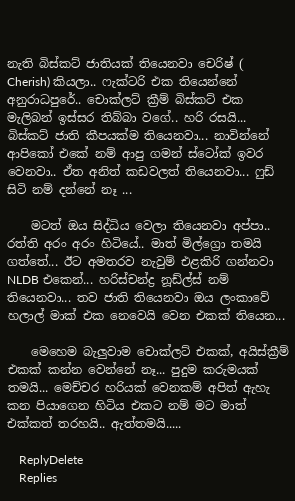නැති බිස්කට් ජාතියක් තියෙනවා චෙරිෂ් ( Cherish) කියලා.. ෆැක්ටරි එක තියෙන්නේ අනුරාධපුරේ.. චොක්ලට් ක්‍රීම් බිස්කට් එක මැලිබන් ඉස්සර තිබ්බා වගේ.. හරි රසයි... බිස්කට් ජාති කීපයක්ම තියෙනවා... නාවින්නේ ආපිකෝ එකේ නම් ආපු ගමන් ස්ටෝක් ඉවර වෙනවා.. ඒත අනිත් කඩවලත් තියෙනවා... ෆුඩ් සිටි නම් දන්නේ නෑ ...

    මටත් ඔය සිද්ධිය වෙලා තියෙනවා අප්පා.. රත්ති අරං අරං හිටියේ.. මාත් මිල්ග්‍රො තමයි ගත්‌තේ... ඊට අමතරව නැවුම් එළකිරි ගන්නවා NLDB එකෙන්... හරිස්චන්ද්‍ර නූඩ්ල්ස් නම් තියෙනවා... තව ජාති තියෙනවා ඔය ලංකාවේ හලාල් මාක් එක නෙවෙයි වෙන එකක් තියෙන...

    මෙහෙම බැලුවාම චොක්ලට් එකක්, අයිස්ක්‍රීම් එකක් කන්න වෙන්නේ නෑ... පුදුම කරුමයක් තමයි... මෙච්චර හරියක් වෙනකම් අපිත් ඇහැ කන පියාගෙන හිටිය එකට නම් මට මාත් එක්කත් තරහයි.. ඇත්තමයි.....

    ReplyDelete
    Replies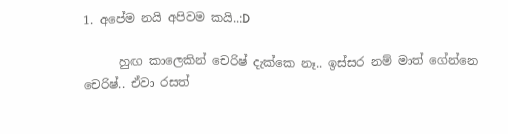1. අපේම නයි අපිවම කයි..:D

      හුඟ කාලෙකින් චෙරිෂ් දැක්කෙ නෑ.. ඉස්සර නම් මාත් ගේන්නෙ චෙරිෂ්.. ඒවා රසත්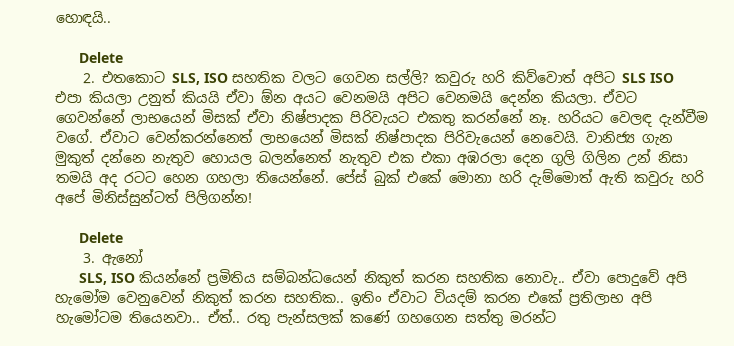හොඳයි..

      Delete
    2. එතකොට SLS, ISO සහතික වලට ගෙවන සල්ලි? කවුරු හරි කිව්වොත් අපිට SLS ISO එපා කියලා උනුත් කියයි ඒවා ඕන අයට වෙනමයි අපිට වෙනමයි දෙන්න කියලා. ඒවට ගෙවන්නේ ලාභයෙන් මිසක් ඒවා නිෂ්පාදක පිරිවැයට එකතු කරන්නේ නෑ. හරියට වෙලඳ දැන්වීම වගේ. ඒවාට වෙන්කරන්නෙත් ලාභයෙන් මිසක් නිෂ්පාදක පිරිවැයෙන් නෙවෙයි. වානිජ්‍ය ගැන මුකුත් දන්නෙ නැතුව හොයල බලන්නෙත් නැතුව එක එකා අඹරලා දෙන ගුලි ගිලින උන් නිසා තමයි අද රටට හෙන ගහලා තියෙන්නේ. පේස් බුක් එකේ මොනා හරි දැම්මොත් ඇති කවුරු හරි අපේ මිනිස්සුන්ටත් පිලිගන්න!

      Delete
    3. ඇනෝ
      SLS, ISO කියන්නේ ප්‍රමිතිය සම්බන්ධයෙන් නිකුත් කරන සහතික නොවැ.. ඒවා පොදුවේ අපි හැමෝම වෙනුවෙන් නිකුත් කරන සහතික.. ඉතිං ඒවාට වියදම් කරන එකේ ප්‍රතිලාභ අපි හැමෝටම තියෙනවා.. ඒත්.. රතු පැන්සලක් කණේ ගහගෙන සත්තු මරන්ට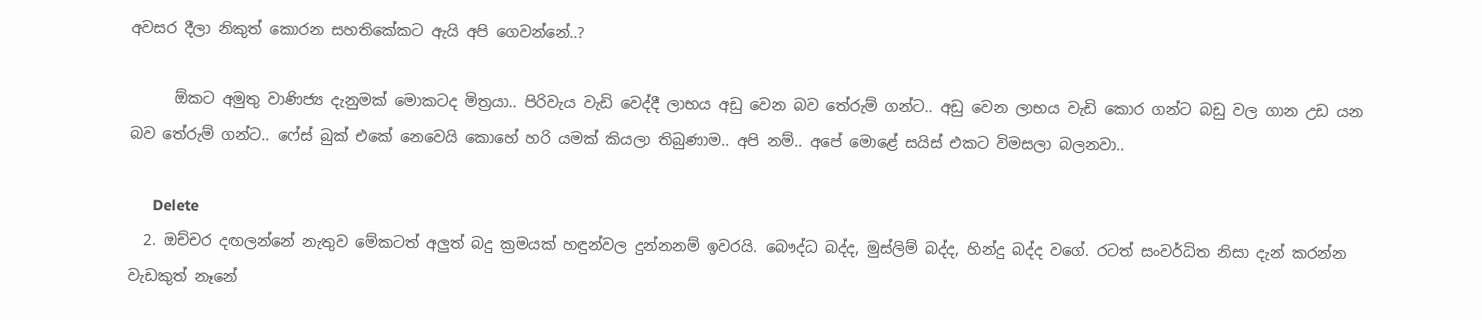අවසර දීලා නිකුත් කොරන සහතිකේකට ඇයි අපි ගෙවන්නේ..?

      ඕකට අමුතු වාණිජ්‍ය දැනුමක් මොකටද මිත්‍රයා.. පිරිවැය වැඩි වෙද්දී ලාභය අඩු වෙන බව තේරුම් ගන්ට.. අඩු වෙන ලාභය වැඩි කොර ගන්ට බඩු වල ගාන උඩ යන බව තේරුම් ගන්ට.. ෆේස් බුක් එකේ නෙවෙයි කොහේ හරි යමක් කියලා තිබුණාම.. අපි නම්.. අපේ මොළේ සයිස් එකට විමසලා බලනවා..

      Delete
  2. ඔච්චර දඟලන්නේ නැතුව මේකටත් අලුත් බදු ක්‍රමයක් හඳුන්වල දුන්නනම් ඉවරයි. බෞද්ධ බද්ද, මුස්ලිම් බද්ද, හින්දු බද්ද වගේ. රටත් සංවර්ධිත නිසා දැන් කරන්න වැඩකුත් නෑනේ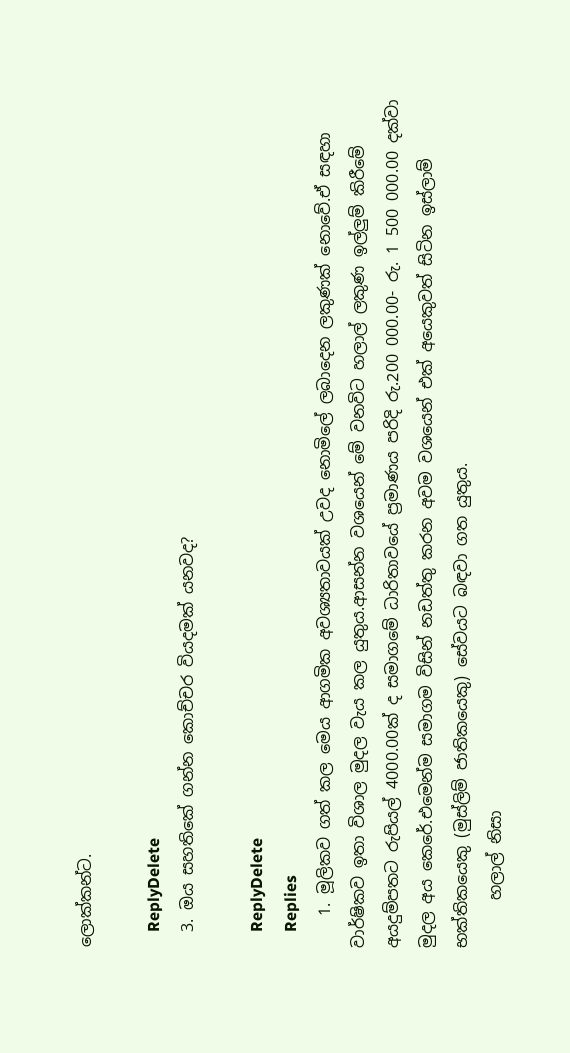ලොක්කන්ට.

    ReplyDelete
  3. ඔය සහතිකේ ගන්න කොච්චර වියදමක් යනවද?

    ReplyDelete
    Replies
    1. මූලිකව ගත් කල මෙය ආගමික අවශ්‍යතාවයක් උවද නොමිලේ ලබාදෙන ලකුණක් නොවේ.ඒ සඳහා වාර්ෂිකව ඉතා විශාල මුදල වැය කල යුතුය.ආසන්න වශයෙන් මේ වනවිට හලාල් ලකුණ ඉල්ලුම් කිරීමේ අයදුම්පතට රුපියල් 4000.00ක් ද සමාගමේ ධාරිතාවයේ ප්‍රමාණය පරිදි රු.200 000.00- රු. 1 500 000.00 දක්වා මුදල අය කෙරේ.එමෙන්ම සමාගම විසින් නඩත්තු කරන අවම වශයෙන් එක් අයෙකුවත් සිටින ඉස්ලාම් භක්තිකයෙකු (මුස්ලිම් ජාතිකයෙකු) සේවයට බඳවා ගත යුතුය.
      හලාල් නිසා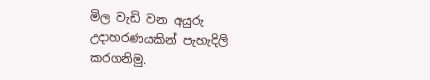මිල වැඩි වන අයුරු උදාහරණයකින් පැහැදිලි කරගනිමු.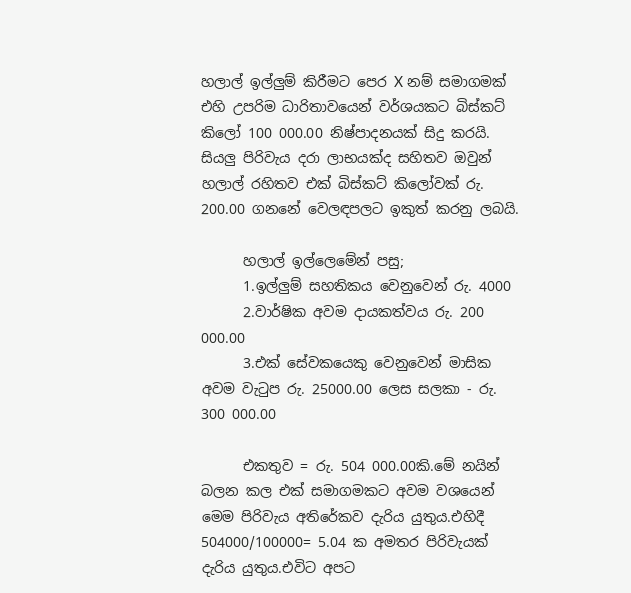හලාල් ඉල්ලුම් කිරීමට පෙර X නම් සමාගමක් එහි උපරිම ධාරිතාවයෙන් වර්ශයකට බිස්කට් කිලෝ 100 000.00 නිෂ්පාදනයක් සිදු කරයි. සියලු පිරිවැය දරා ලාභයක්ද සහිතව ඔවුන් හලාල් රහිතව එක් බිස්කට් කිලෝවක් රු. 200.00 ගනනේ වෙලඳපලට ඉකුත් කරනු ලබයි.

      හලාල් ඉල්ලෙමේන් පසු;
      1.ඉල්ලුම් සහතිකය වෙනුවෙන් රු. 4000
      2.වාර්ෂික අවම දායකත්වය රු. 200 000.00
      3.එක් සේවකයෙකු වෙනුවෙන් මාසික අවම වැටුප රු. 25000.00 ලෙස සලකා - රු. 300 000.00

      එකතුව = රු. 504 000.00කි.මේ නයින් බලන කල එක් සමාගමකට අවම වශයෙන් මෙම පිරිවැය අතිරේකව දැරිය යුතුය.එහිදී 504000/100000= 5.04 ක අමතර පිරිවැයක් දැරිය යුතුය.එවිට අපට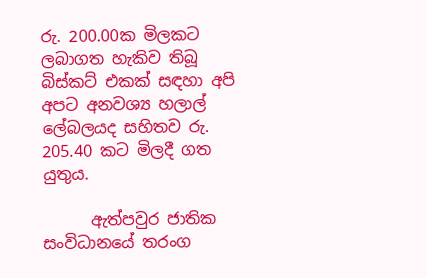රු. 200.00ක මිලකට ලබාගත හැකිව තිබූ බිස්කට් එකක් සඳහා අපි අපට අනවශ්‍ය හලාල් ලේබලයද සහිතව රු. 205.40 කට මිලදී ගත යුතුය.

      ඇත්පවුර ජාතික සංවිධානයේ තරංග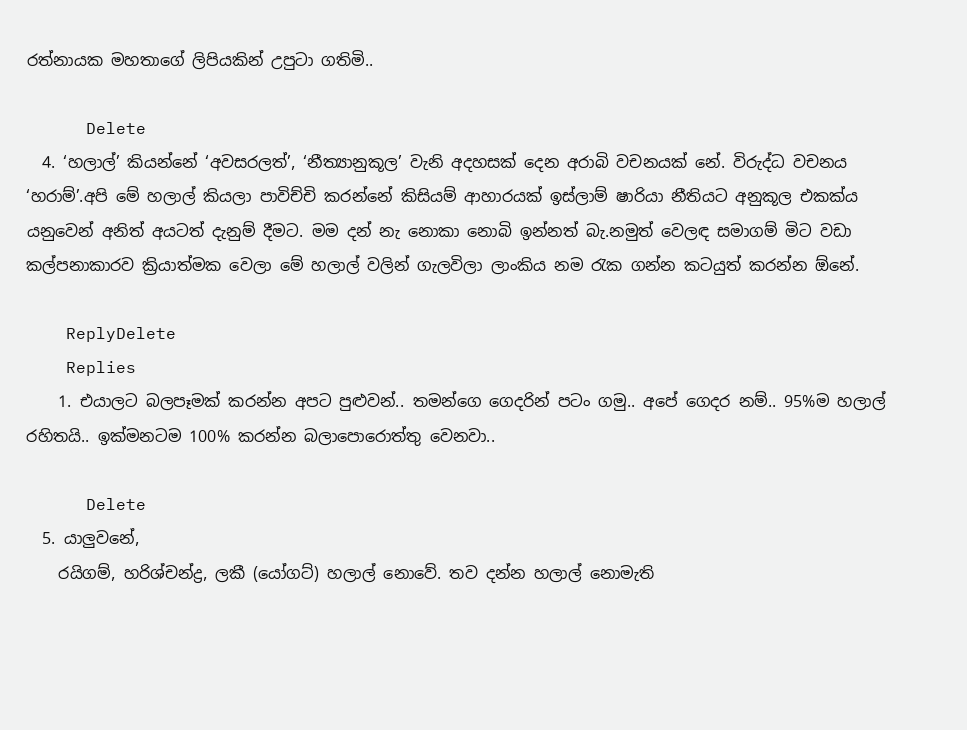රත්නායක මහතාගේ ලිපියකින් උපුටා ගතිමි..

      Delete
  4. ‘හලාල්’ කියන්නේ ‘අවසරලත්’, ‘නීත්‍යානුකූල’ වැනි අදහසක් දෙන අරාබි වචනයක් නේ. විරුද්ධ වචනය ‘හරාම්’.අපි මේ හලාල් කියලා පාවිච්චි කරන්නේ කිසියම් ආහාරයක් ඉස්ලාම් ෂාරියා නීතියට අනුකූල එකක්ය යනුවෙන් අනිත් අයටත් දැනුම් දීමට. මම දන් නැ නොකා නොබි ඉන්නත් බැ.නමුත් වෙලඳ සමාගම් මිට වඩා කල්පනාකාරව ක්‍රියාත්මක වෙලා මේ හලාල් වලින් ගැලවිලා ලාංකිය නම රැක ගන්න කටයුත් කරන්න ඕනේ.

    ReplyDelete
    Replies
    1. එයාලට බලපෑමක් කරන්න අපට පුළුවන්.. තමන්ගෙ ගෙදරින් පටං ගමු.. අපේ ගෙදර නම්.. 95%ම හලාල් රහිතයි.. ඉක්මනටම 100% කරන්න බලාපොරොත්තු වෙනවා..

      Delete
  5. යාලුවනේ,
    රයිගම්, හරිශ්චන්ද්‍ර, ලකී (යෝගට්) හලාල් නොවේ. තව දන්න හලාල් නොමැති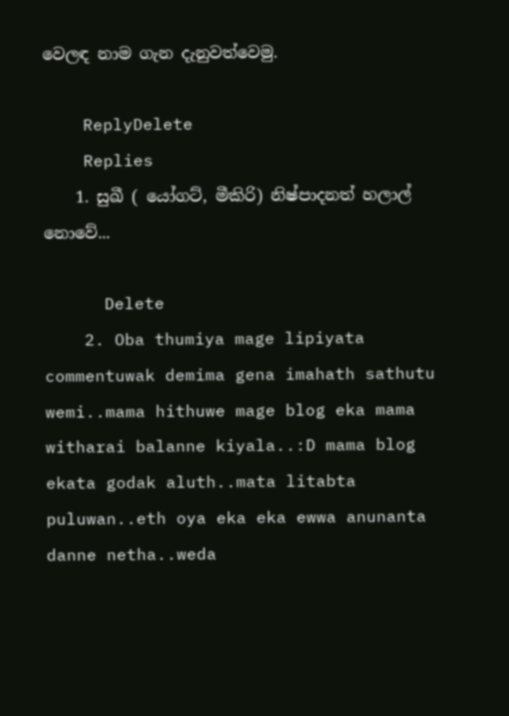වෙලඳ නාම ගැන දැනුවත්වෙමු.

    ReplyDelete
    Replies
    1. සුඛී ( යෝගට්, මීකිරි) නිෂ්පාදනත් හලාල් නොවේ...

      Delete
    2. Oba thumiya mage lipiyata commentuwak demima gena imahath sathutu wemi..mama hithuwe mage blog eka mama witharai balanne kiyala..:D mama blog ekata godak aluth..mata litabta puluwan..eth oya eka eka ewwa anunanta danne netha..weda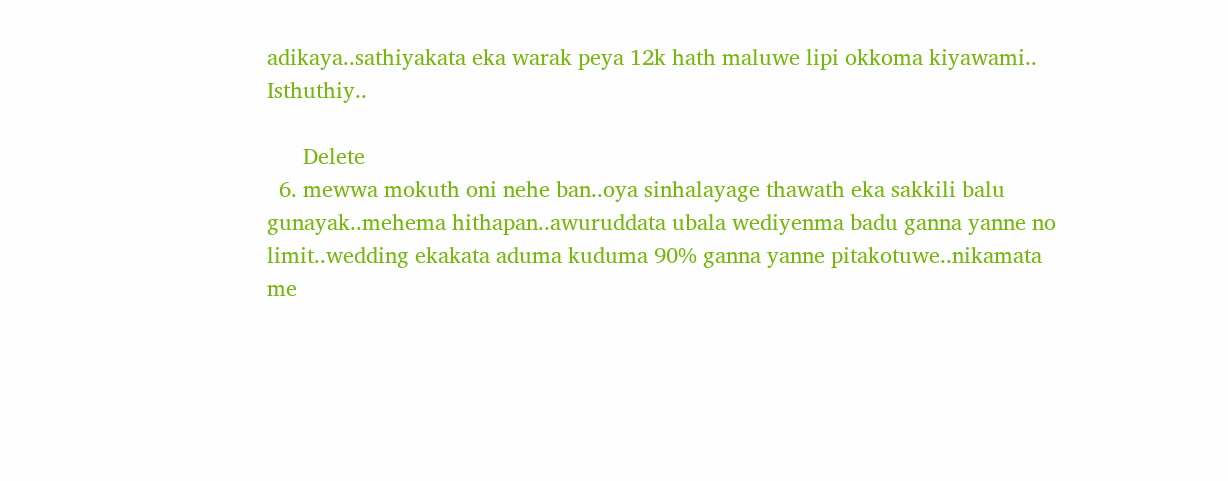adikaya..sathiyakata eka warak peya 12k hath maluwe lipi okkoma kiyawami.. Isthuthiy..

      Delete
  6. mewwa mokuth oni nehe ban..oya sinhalayage thawath eka sakkili balu gunayak..mehema hithapan..awuruddata ubala wediyenma badu ganna yanne no limit..wedding ekakata aduma kuduma 90% ganna yanne pitakotuwe..nikamata me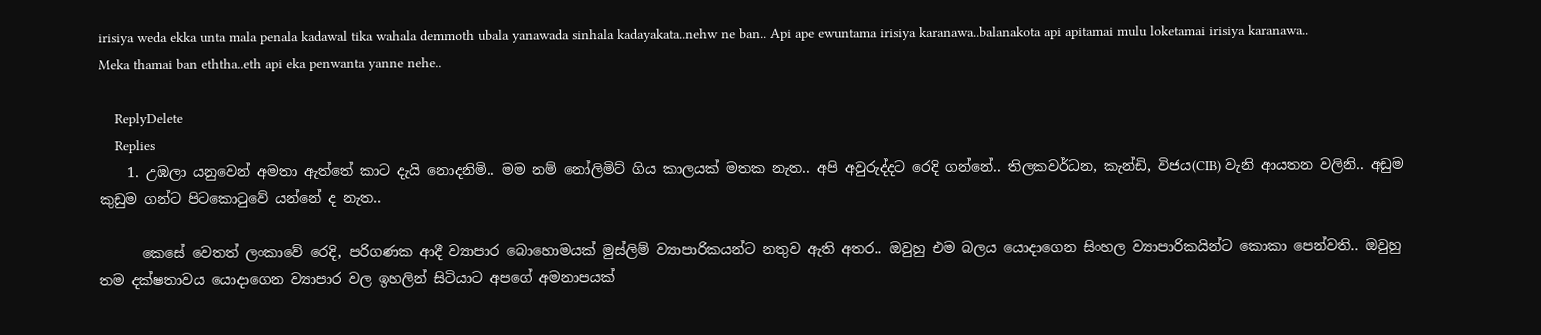irisiya weda ekka unta mala penala kadawal tika wahala demmoth ubala yanawada sinhala kadayakata..nehw ne ban.. Api ape ewuntama irisiya karanawa..balanakota api apitamai mulu loketamai irisiya karanawa.. Meka thamai ban eththa..eth api eka penwanta yanne nehe..

    ReplyDelete
    Replies
    1. උඹලා යනුවෙන් අමතා ඇත්තේ කාට දැයි නොදනිමි.. මම නම් නෝලිමිට් ගිය කාලයක් මතක නැත.. අපි අවුරුද්දට රෙදි ගන්නේ.. තිලකවර්ධන, කැන්ඩි, විජය(CIB) වැනි ආයතන වලිනි.. අඩුම කුඩුම ගන්ට පිටකොටුවේ යන්නේ ද නැත..

      කෙසේ වෙතත් ලංකාවේ රෙදි, පරිගණක ආදී ව්‍යාපාර බොහොමයක් මුස්ලිම් ව්‍යාපාරිකයන්ට නතුව ඇති අතර.. ඔවුහු එම බලය යොදාගෙන සිංහල ව්‍යාපාරිකයින්ට කොකා පෙන්වති.. ඔවුහු තම දක්ෂතාවය යොදාගෙන ව්‍යාපාර වල ඉහලින් සිටියාට අපගේ අමනාපයක්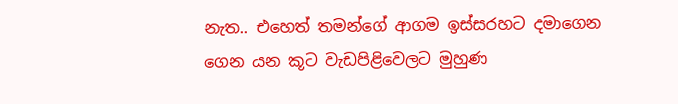නැත.. එහෙත් තමන්ගේ ආගම ඉස්සරහට දමාගෙන ගෙන යන කූට වැඩපිළිවෙලට මුහුණ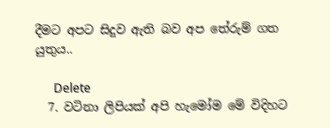දීමට අපට සිදුව ඇති බව අප තේරුම් ගත යුතුය..

      Delete
  7. වටිනා ලිපියක් අපි හැමෝම මේ විදිහට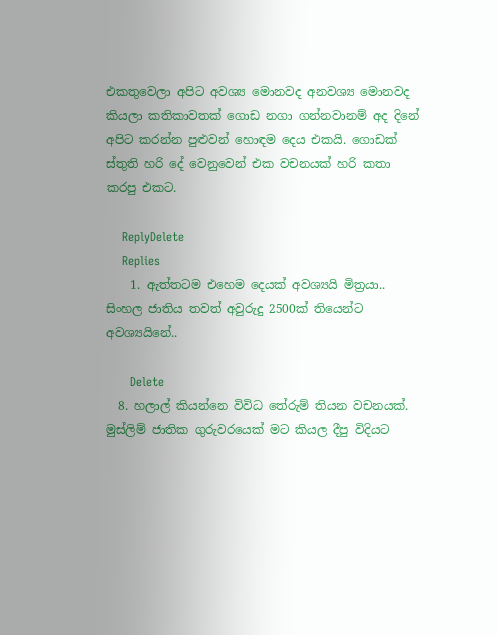එකතුවෙලා අපිට අවශ්‍ය මොනවද අනවශ්‍ය මොනවද කියලා කතිකාවතක් ගොඩ නගා ගන්නවානම් අද දිනේ අපිට කරන්න පුළුවන් හොඳම දෙය එකයි. ගොඩක් ස්තුති හරි දේ වෙනුවෙන් එක වචනයක් හරි කතා කරපු එකට.

    ReplyDelete
    Replies
    1. ඇත්තටම එහෙම දෙයක් අවශ්‍යයි මිත්‍රයා.. සිංහල ජාතිය තවත් අවුරුදු 2500ක් තියෙන්ට අවශ්‍යයිනේ..

      Delete
  8. හලාල් කියන්නෙ විවිධ තේරුම් තියන වචනයක්. මුස්ලිම් ජාතික ගුරුවරයෙක් මට කියල දීපු විදියට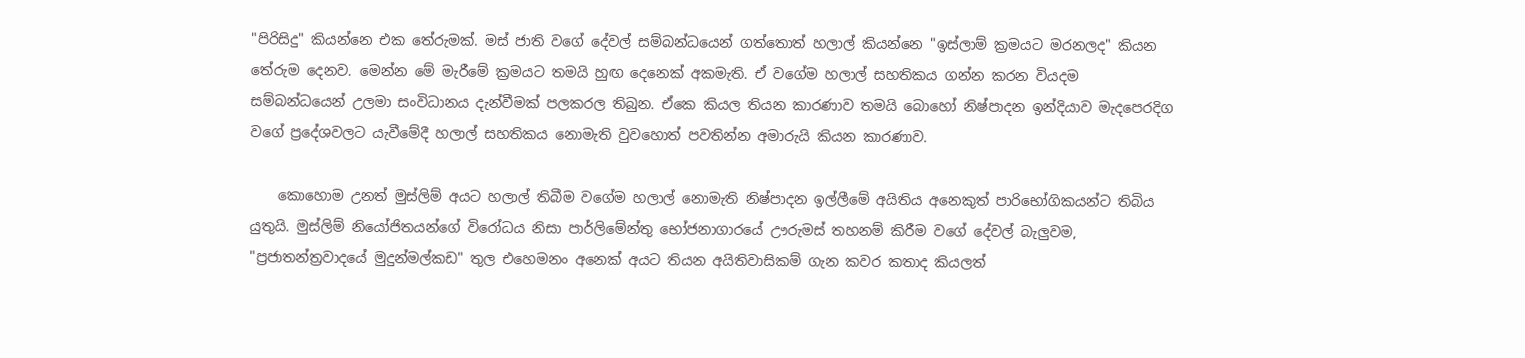"පිරිසිදු" කියන්නෙ එක තේරුමක්. මස් ජාති වගේ දේවල් සම්බන්ධයෙන් ගත්තොත් හලාල් කියන්නෙ "ඉස්ලාම් ක්‍රමයට මරනලද" කියන තේරුම දෙනව. මෙන්න මේ මැරීමේ ක්‍රමයට තමයි හුඟ දෙනෙක් අකමැති. ඒ වගේම හලාල් සහතිකය ගන්න කරන වියදම සම්බන්ධයෙන් උලමා සංවිධානය දැන්වීමක් පලකරල තිබුන. ඒකෙ කියල තියන කාරණාව තමයි බොහෝ නිෂ්පාදන ඉන්දියාව මැදපෙරදිග වගේ ප්‍රදේශවලට යැවීමේදී හලාල් සහතිකය නොමැති වුවහොත් පවතින්න අමාරුයි කියන කාරණාව.

    කොහොම උනත් මුස්ලිම් අයට හලාල් තිබීම වගේම හලාල් නොමැති නිෂ්පාදන ඉල්ලීමේ අයිතිය අනෙකුත් පාරිභෝගිකයන්ට තිබිය යුතුයි. මුස්ලිම් නියෝජිතයන්ගේ විරෝධය නිසා පාර්ලිමේන්තු භෝජනාගාරයේ ඌරුමස් තහනම් කිරීම වගේ දේවල් බැලුවම, "ප්‍රජාතන්ත්‍රවාදයේ මුදුන්මල්කඩ" තුල එහෙමනං අනෙක් අයට තියන අයිතිවාසිකම් ගැන කවර කතාද කියලත්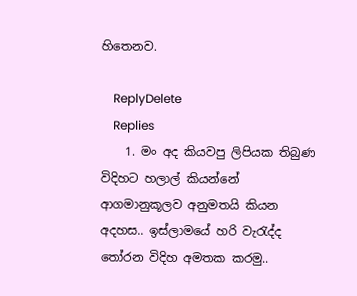හිතෙනව.

    ReplyDelete
    Replies
    1. මං අද කියවපු ලිපියක තිබුණ විදිහට හලාල් කියන්නේ ආගමානුකූලව අනුමතයි කියන අදහස.. ඉස්ලාමයේ හරි වැරැද්ද තෝරන විදිහ අමතක කරමු..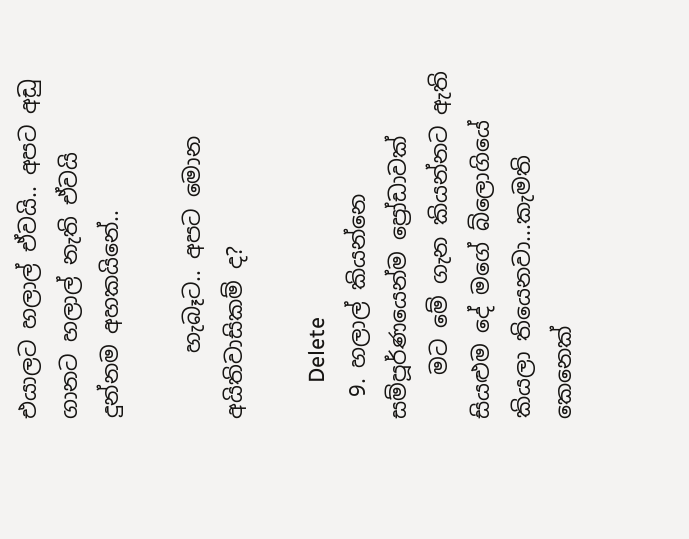එයාලට හලාල් ඒවයි.. අපට අඩු ගානට හලාල් නැති ඒවයි දුන්නම අහකයිනේ..

      හැබෑට.. අපට මොන අයිතිවාසිකම් ද?

      Delete
  9. හලාල් කියන්නෙ සම්පූර්ණයෙන්ම ප්‍රෝඩාවක්
    මට මේ ගැන කියන්නට ඇති සියළුම දේ මගේ බ්ලොගියේ කියලා තියෙනවා...කැමති කෙනෙක්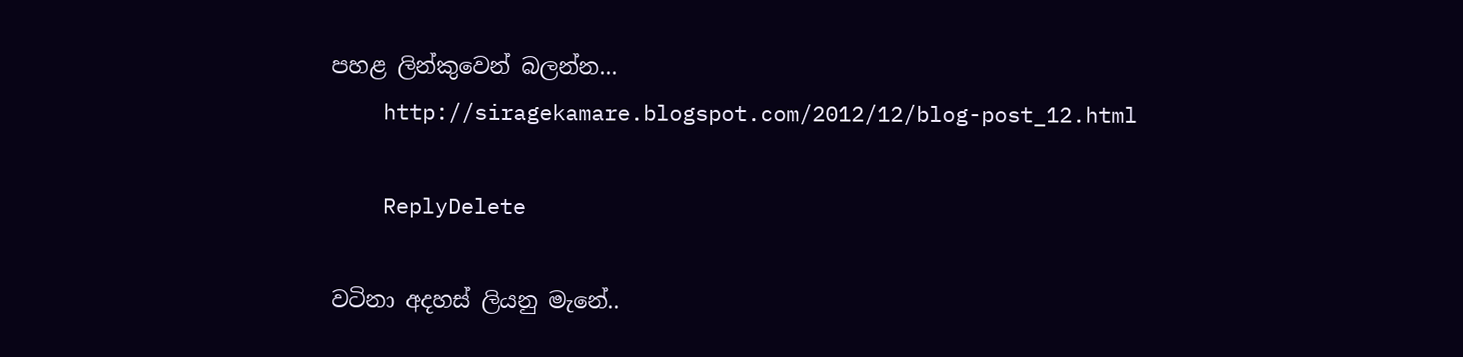පහළ ලින්කුවෙන් බලන්න...
    http://siragekamare.blogspot.com/2012/12/blog-post_12.html

    ReplyDelete

වටිනා අදහස් ලියනු මැනේ..